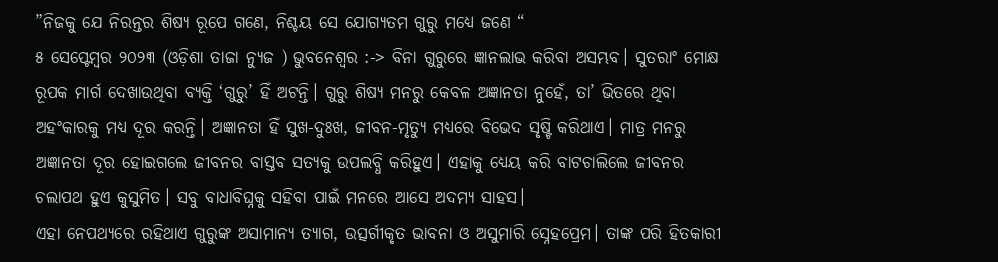”ନିଜକୁ ଯେ ନିରନ୍ତର ଶିଷ୍ୟ ରୂପେ ଗଣେ, ନିଶ୍ଚୟ ସେ ଯୋଗ୍ୟତମ ଗୁରୁ ମଧ୍ୟେ ଜଣେ “
୫ ସେପ୍ଟେମ୍ବର ୨୦୨୩ (ଓଡ଼ିଶା ତାଜା ନ୍ୟୁଜ ) ଭୁବନେଶ୍ୱର :-> ବିନା ଗୁରୁରେ ଜ୍ଞାନଲାଭ କରିବା ଅସମ୍ଭବ। ସୁତରାଂ ମୋକ୍ଷ ରୂପକ ମାର୍ଗ ଦେଖାଉଥିବା ବ୍ୟକ୍ତି ‘ଗୁରୁ’ ହିଁ ଅଟନ୍ତି। ଗୁରୁ ଶିଷ୍ୟ ମନରୁ କେବଳ ଅଜ୍ଞାନତା ନୁହେଁ, ତା’ ଭିତରେ ଥିବା ଅହଂକାରକୁ ମଧ୍ୟ ଦୂର କରନ୍ତି। ଅଜ୍ଞାନତା ହିଁ ସୁଖ-ଦୁଃଖ, ଜୀବନ-ମୃତ୍ୟୁ ମଧ୍ୟରେ ବିଭେଦ ସୃଷ୍ଟି କରିଥାଏ। ମାତ୍ର ମନରୁ ଅଜ୍ଞାନତା ଦୂର ହୋଇଗଲେ ଜୀବନର ବାସ୍ତବ ସତ୍ୟକୁ ଉପଲବ୍ଧି କରିହୁଏ। ଏହାକୁ ଧ୍ୟେୟ କରି ବାଟଚାଲିଲେ ଜୀବନର ଚଲାପଥ ହୁଏ କୁସୁମିତ। ସବୁ ବାଧାବିଘ୍ନକୁ ସହିବା ପାଇଁ ମନରେ ଆସେ ଅଦମ୍ୟ ସାହସ।
ଏହା ନେପଥ୍ୟରେ ରହିଥାଏ ଗୁରୁଙ୍କ ଅସାମାନ୍ୟ ତ୍ୟାଗ, ଉତ୍ସର୍ଗୀକୃତ ଭାବନା ଓ ଅସୁମାରି ସ୍ନେହପ୍ରେମ। ତାଙ୍କ ପରି ହିତକାରୀ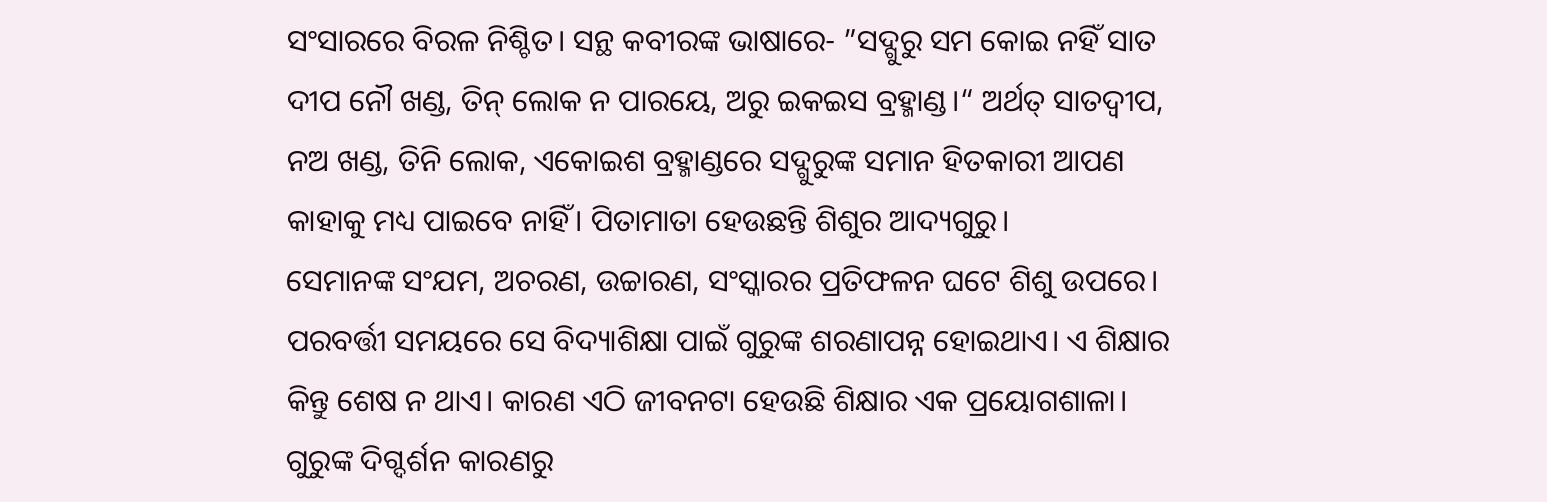ସଂସାରରେ ବିରଳ ନିଶ୍ଚିତ। ସନ୍ଥ କବୀରଙ୍କ ଭାଷାରେ- ”ସଦ୍ଗୁରୁ ସମ କୋଇ ନହିଁ ସାତ ଦୀପ ନୌ ଖଣ୍ଡ, ତିନ୍ ଲୋକ ନ ପାରୟେ, ଅରୁ ଇକଇସ ବ୍ରହ୍ମାଣ୍ଡ।“ ଅର୍ଥତ୍ ସାତଦ୍ୱୀପ, ନଅ ଖଣ୍ଡ, ତିନି ଲୋକ, ଏକୋଇଶ ବ୍ରହ୍ମାଣ୍ଡରେ ସଦ୍ଗୁରୁଙ୍କ ସମାନ ହିତକାରୀ ଆପଣ କାହାକୁ ମଧ୍ୟ ପାଇବେ ନାହିଁ। ପିତାମାତା ହେଉଛନ୍ତି ଶିଶୁର ଆଦ୍ୟଗୁରୁ।
ସେମାନଙ୍କ ସଂଯମ, ଅଚରଣ, ଉଚ୍ଚାରଣ, ସଂସ୍କାରର ପ୍ରତିଫଳନ ଘଟେ ଶିଶୁ ଉପରେ। ପରବର୍ତ୍ତୀ ସମୟରେ ସେ ବିଦ୍ୟାଶିକ୍ଷା ପାଇଁ ଗୁରୁଙ୍କ ଶରଣାପନ୍ନ ହୋଇଥାଏ। ଏ ଶିକ୍ଷାର କିନ୍ତୁ ଶେଷ ନ ଥାଏ। କାରଣ ଏଠି ଜୀବନଟା ହେଉଛି ଶିକ୍ଷାର ଏକ ପ୍ରୟୋଗଶାଳା। ଗୁରୁଙ୍କ ଦିଗ୍ଦର୍ଶନ କାରଣରୁ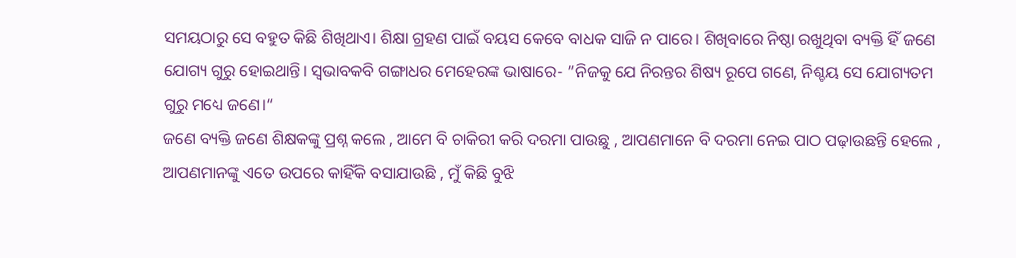ସମୟଠାରୁ ସେ ବହୁତ କିଛି ଶିଖିଥାଏ। ଶିକ୍ଷା ଗ୍ରହଣ ପାଇଁ ବୟସ କେବେ ବାଧକ ସାଜି ନ ପାରେ। ଶିଖିବାରେ ନିଷ୍ଠା ରଖୁଥିବା ବ୍ୟକ୍ତି ହିଁ ଜଣେ ଯୋଗ୍ୟ ଗୁରୁ ହୋଇଥାନ୍ତି। ସ୍ବଭାବକବି ଗଙ୍ଗାଧର ମେହେରଙ୍କ ଭାଷାରେ- ”ନିଜକୁ ଯେ ନିରନ୍ତର ଶିଷ୍ୟ ରୂପେ ଗଣେ, ନିଶ୍ଚୟ ସେ ଯୋଗ୍ୟତମ ଗୁରୁ ମଧ୍ୟେ ଜଣେ।“
ଜଣେ ବ୍ୟକ୍ତି ଜଣେ ଶିକ୍ଷକଙ୍କୁ ପ୍ରଶ୍ନ କଲେ , ଆମେ ବି ଚାକିରୀ କରି ଦରମା ପାଉଛୁ , ଆପଣମାନେ ବି ଦରମା ନେଇ ପାଠ ପଢ଼ାଉଛନ୍ତି ହେଲେ , ଆପଣମାନଙ୍କୁ ଏତେ ଉପରେ କାହିଁକି ବସାଯାଉଛି , ମୁଁ କିଛି ବୁଝି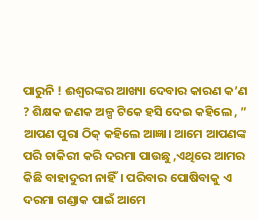ପାରୁନି ! ଈଶ୍ୱରଙ୍କର ଆଖ୍ୟା ଦେବାର କାରଣ କ’ଣ ? ଶିକ୍ଷକ ଜଣକ ଅଳ୍ପ ଟିକେ ହସି ଦେଇ କହିଲେ , ” ଆପଣ ପୁରା ଠିକ୍ କହିଲେ ଆଜ୍ଞା। ଆମେ ଆପଣଙ୍କ ପରି ଚାକିରୀ କରି ଦରମା ପାଉଛୁ ,ଏଥିରେ ଆମର କିଛି ବାହାଦୁରୀ ନାହିଁ। ପରିବାର ପୋଷିବାକୁ ଏ ଦରମା ଗଣ୍ଡାକ ପାଇଁ ଆମେ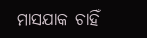ମାସଯାକ ଚାହିଁ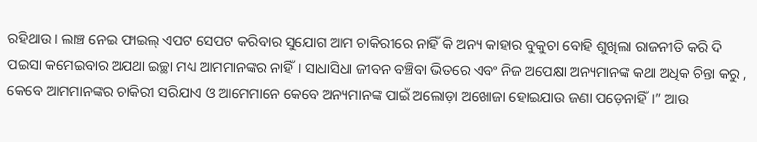ରହିଥାଉ। ଲାଞ୍ଚ ନେଇ ଫାଇଲ୍ ଏପଟ ସେପଟ କରିବାର ସୁଯୋଗ ଆମ ଚାକିରୀରେ ନାହିଁ କି ଅନ୍ୟ କାହାର ବୁକୁଚା ବୋହି ଶୁଖିଲା ରାଜନୀତି କରି ଦି ପଇସା କମେଇବାର ଅଯଥା ଇଚ୍ଛା ମଧ୍ୟ ଆମମାନଙ୍କର ନାହିଁ। ସାଧାସିଧା ଜୀବନ ବଞ୍ଚିବା ଭିତରେ ଏବଂ ନିଜ ଅପେକ୍ଷା ଅନ୍ୟମାନଙ୍କ କଥା ଅଧିକ ଚିନ୍ତା କରୁ ,
କେବେ ଆମମାନଙ୍କର ଚାକିରୀ ସରିଯାଏ ଓ ଆମେମାନେ କେବେ ଅନ୍ୟମାନଙ୍କ ପାଇଁ ଅଲୋଡ଼ା ଅଖୋଜା ହୋଇଯାଉ ଜଣା ପଡ଼େନାହିଁ।” ଆଉ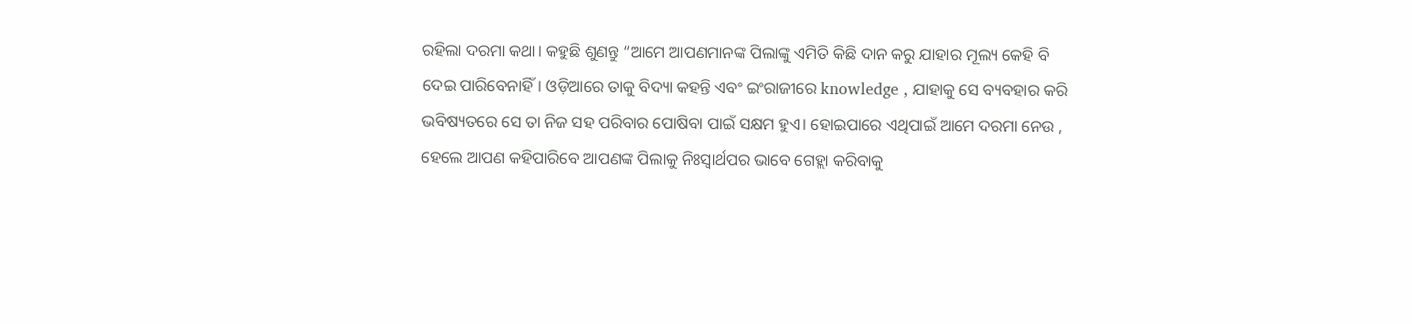ରହିଲା ଦରମା କଥା। କହୁଛି ଶୁଣନ୍ତୁ “ଆମେ ଆପଣମାନଙ୍କ ପିଲାଙ୍କୁ ଏମିତି କିଛି ଦାନ କରୁ ଯାହାର ମୂଲ୍ୟ କେହି ବି ଦେଇ ପାରିବେନାହିଁ। ଓଡ଼ିଆରେ ତାକୁ ବିଦ୍ୟା କହନ୍ତି ଏବଂ ଇଂରାଜୀରେ knowledge , ଯାହାକୁ ସେ ବ୍ୟବହାର କରି ଭବିଷ୍ୟତରେ ସେ ତା ନିଜ ସହ ପରିବାର ପୋଷିବା ପାଇଁ ସକ୍ଷମ ହୁଏ। ହୋଇପାରେ ଏଥିପାଇଁ ଆମେ ଦରମା ନେଉ , ହେଲେ ଆପଣ କହିପାରିବେ ଆପଣଙ୍କ ପିଲାକୁ ନିଃସ୍ୱାର୍ଥପର ଭାବେ ଗେହ୍ଲା କରିବାକୁ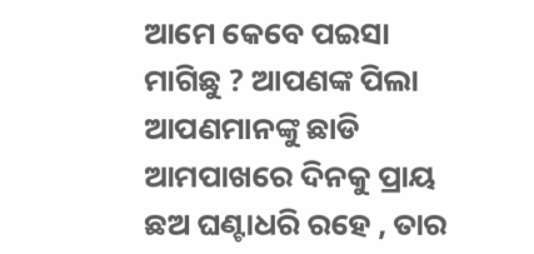ଆମେ କେବେ ପଇସା ମାଗିଛୁ ? ଆପଣଙ୍କ ପିଲା ଆପଣମାନଙ୍କୁ ଛାଡି ଆମପାଖରେ ଦିନକୁ ପ୍ରାୟ ଛଅ ଘଣ୍ଟାଧରି ରହେ , ତାର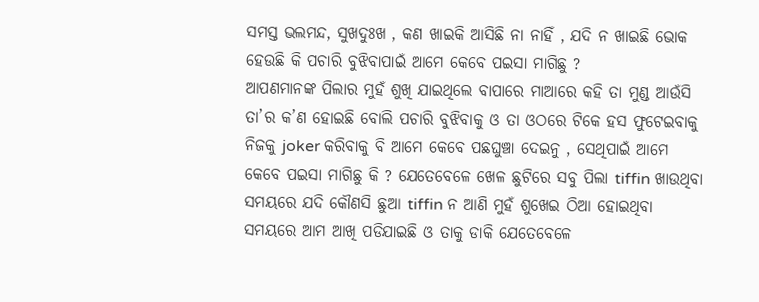ସମସ୍ତ ଭଲମନ୍ଦ, ସୁଖଦୁଃଖ , କଣ ଖାଇକି ଆସିଛି ନା ନାହିଁ , ଯଦି ନ ଖାଇଛି ଭୋକ ହେଉଛି କି ପଚାରି ବୁଝିବାପାଇଁ ଆମେ କେବେ ପଇସା ମାଗିଛୁ ?
ଆପଣମାନଙ୍କ ପିଲାର ମୁହଁ ଶୁଖି ଯାଇଥିଲେ ବାପାରେ ମାଆରେ କହି ତା ମୁଣ୍ଡ ଆଉଁସି ତା’ର କ’ଣ ହୋଇଛି ବୋଲି ପଚାରି ବୁଝିବାକୁ ଓ ତା ଓଠରେ ଟିକେ ହସ ଫୁଟେଇବାକୁ ନିଜକୁ joker କରିବାକୁ ବି ଆମେ କେବେ ପଛଘୁଞ୍ଚା ଦେଇନୁ , ସେଥିପାଇଁ ଆମେ କେବେ ପଇସା ମାଗିଛୁ କି ? ଯେତେବେଳେ ଖେଳ ଛୁଟିରେ ସବୁ ପିଲା tiffin ଖାଉଥିବା ସମୟରେ ଯଦି କୌଣସି ଛୁଆ tiffin ନ ଆଣି ମୁହଁ ଶୁଖେଇ ଠିଆ ହୋଇଥିବା ସମୟରେ ଆମ ଆଖି ପଡିଯାଇଛି ଓ ତାକୁ ଡାକି ଯେତେବେଳେ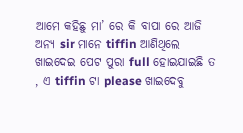ଆମେ କହିଛୁ ମା’ ରେ କି ବାପା ରେ ଆଜି ଅନ୍ୟ sir ମାନେ tiffin ଆଣିଥିଲେ ଖାଇଦେଇ ପେଟ ପୁରା full ହୋଇଯାଇଛି ତ , ଏ tiffin ଟା please ଖାଇଦେବୁ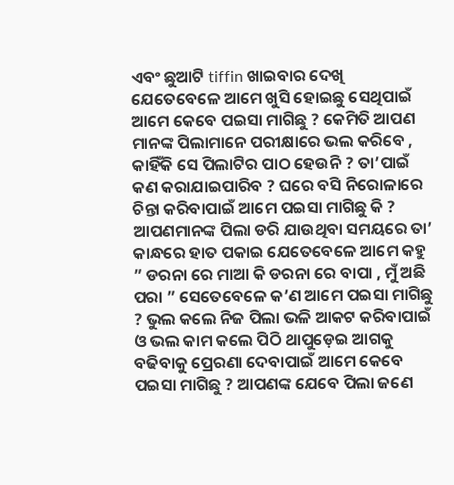ଏବଂ ଛୁଆଟି tiffin ଖାଇବାର ଦେଖି ଯେତେବେଳେ ଆମେ ଖୁସି ହୋଇଛୁ ସେଥିପାଇଁ ଆମେ କେବେ ପଇସା ମାଗିଛୁ ? କେମିତି ଆପଣ ମାନଙ୍କ ପିଲାମାନେ ପରୀକ୍ଷାରେ ଭଲ କରିବେ ,
କାହିଁକି ସେ ପିଲାଟିର ପାଠ ହେଉନି ? ତା’ପାଇଁ କଣ କରାଯାଇପାରିବ ? ଘରେ ବସି ନିରୋଳାରେ ଚିନ୍ତା କରିବାପାଇଁ ଆମେ ପଇସା ମାଗିଛୁ କି ? ଆପଣମାନଙ୍କ ପିଲା ଡରି ଯାଉଥିବା ସମୟରେ ତା’ କାନ୍ଧରେ ହାତ ପକାଇ ଯେତେବେଳେ ଆମେ କହୁ ” ଡରନା ରେ ମାଆ କି ଡରନା ରେ ବାପା , ମୁଁ ଅଛି ପରା ” ସେତେବେଳେ କ’ଣ ଆମେ ପଇସା ମାଗିଛୁ ? ଭୁଲ କଲେ ନିଜ ପିଲା ଭଳି ଆକଟ କରିବାପାଇଁ ଓ ଭଲ କାମ କଲେ ପିଠି ଥାପୁଡ଼େଇ ଆଗକୁ ବଢିବାକୁ ପ୍ରେରଣା ଦେବାପାଇଁ ଆମେ କେବେ ପଇସା ମାଗିଛୁ ? ଆପଣଙ୍କ ଯେବେ ପିଲା ଜଣେ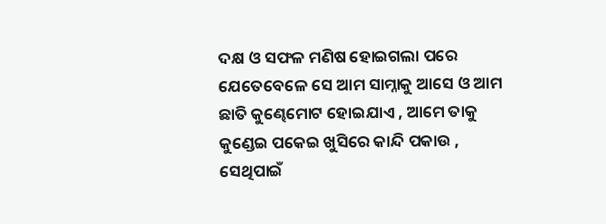ଦକ୍ଷ ଓ ସଫଳ ମଣିଷ ହୋଇଗଲା ପରେ ଯେତେବେଳେ ସେ ଆମ ସାମ୍ନାକୁ ଆସେ ଓ ଆମ ଛାତି କୁଣ୍ଢେମୋଟ ହୋଇଯାଏ , ଆମେ ତାକୁ କୁଣ୍ଡେଇ ପକେଇ ଖୁସିରେ କାନ୍ଦି ପକାଉ ,
ସେଥିପାଇଁ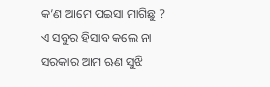କ’ଣ ଆମେ ପଇସା ମାଗିଛୁ ? ଏ ସବୁର ହିସାବ କଲେ ନା ସରକାର ଆମ ଋଣ ସୁଝି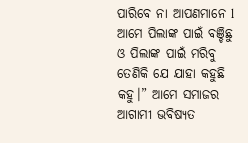ପାରିବେ ନା ଆପଣମାନେ l ଆମେ ପିଲାଙ୍କ ପାଇଁ ବଞ୍ଚିଛୁ ଓ ପିଲାଙ୍କ ପାଇଁ ମରିବୁ ତେଣିକି ଯେ ଯାହା କହୁଛି କହୁ।” ଆମେ ସମାଜର ଆଗାମୀ ଭବିଷ୍ୟତ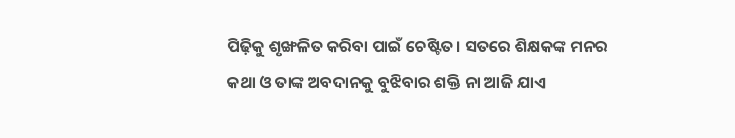ପିଢ଼ିକୁ ଶୃଙ୍ଖଳିତ କରିବା ପାଇଁ ଚେଷ୍ଟିତ। ସତରେ ଶିକ୍ଷକଙ୍କ ମନର କଥା ଓ ତାଙ୍କ ଅବଦାନକୁ ବୁଝିବାର ଶକ୍ତି ନା ଆଜି ଯାଏ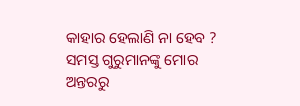କାହାର ହେଲାଣି ନା ହେବ ? ସମସ୍ତ ଗୁରୁମାନଙ୍କୁ ମୋର ଅନ୍ତରରୁ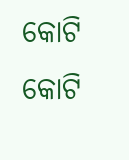କୋଟି କୋଟି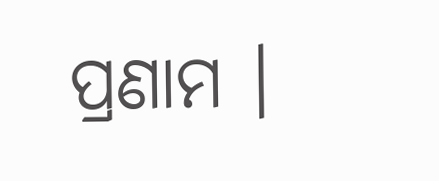ପ୍ରଣାମ ।